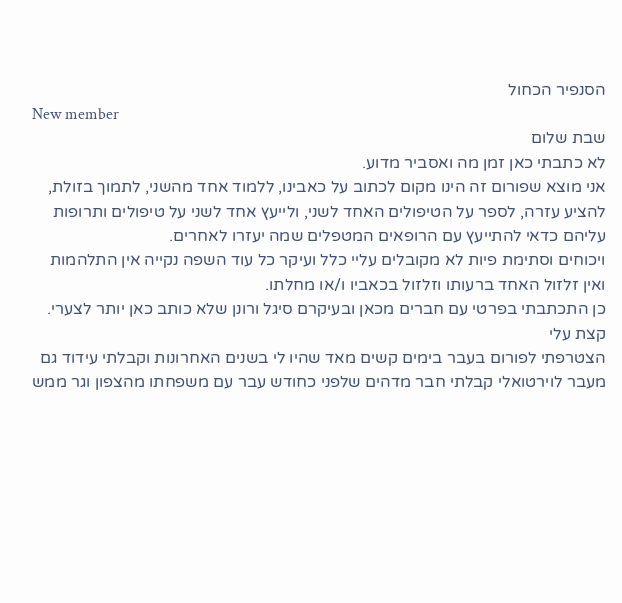הסנפיר הכחול
New member
שבת שלום
לא כתבתי כאן זמן מה ואסביר מדוע.
אני מוצא שפורום זה הינו מקום לכתוב על כאבינו, ללמוד אחד מהשני, לתמוך בזולת, להציע עזרה, לספר על הטיפולים האחד לשני, ולייעץ אחד לשני על טיפולים ותרופות עליהם כדאי להתייעץ עם הרופאים המטפלים שמה יעזרו לאחרים.
ויכוחים וסתימת פיות לא מקובלים עליי כלל ועיקר כל עוד השפה נקייה אין התלהמות ואין זלזול האחד ברעותו וזלזול בכאביו ו/או מחלתו.
כן התכתבתי בפרטי עם חברים מכאן ובעיקרם סיגל ורונן שלא כותב כאן יותר לצערי.
קצת עלי
הצטרפתי לפורום בעבר בימים קשים מאד שהיו לי בשנים האחרונות וקבלתי עידוד גם מעבר לוירטואלי קבלתי חבר מדהים שלפני כחודש עבר עם משפחתו מהצפון וגר ממש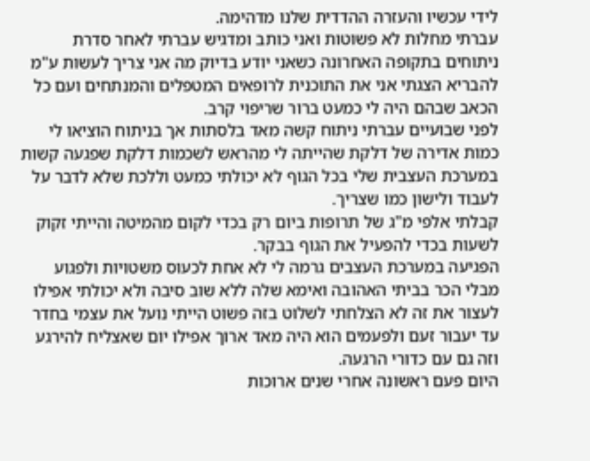לידי עכשיו והעזרה ההדדית שלנו מדהימה.
עברתי מחלות לא פשוטות ואני כותב ומדגיש עברתי לאחר סדרת ניתוחים בתקופה האחרונה כשאני יודע בדיוק מה אני צריך לעשות ע"מ להבריא הצגתי אני את התוכנית לרופאים המטפלים והמנתחים ועם כל הכאב שבהם היה לי כמעט ברור שריפוי קרב.
לפני שבועיים עברתי ניתוח קשה מאד בלסתות אך בניתוח הוציאו לי כמות אדירה של דלקת שהייתה לי מהראש לשכמות דלקת שפגעה קשות במערכת העצבית שלי בכל הגוף לא יכולתי כמעט וללכת שלא לדבר על לעבוד ולישון כמו שצריך.
קבלתי אלפי מ"ג של תרופות ביום רק בכדי לקום מהמיטה והייתי זקוק לשעות בכדי להפעיל את הגוף בבקר.
הפגיעה במערכת העצבים גרמה לי לא אחת לכעוס משטויות ולפגוע מבלי הכר בביתי האהובה ואימא שלה ללא שוב סיבה ולא יכולתי אפילו לעצור את זה לא הצלחתי לשלוט בזה פשוט הייתי נועל את עצמי בחדר עד יעבור זעם ולפעמים הוא היה מאד ארוך אפילו יום שאצליח להירגע וזה גם עם כדורי הרגעה.
היום פעם ראשונה אחרי שנים ארוכות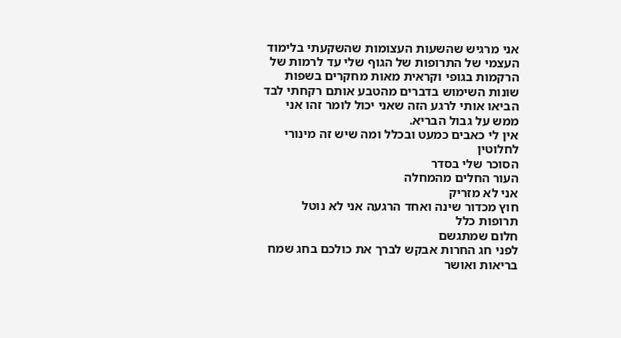אני מרגיש שהשעות העצומות שהשקעתי בלימוד העצמי של התרופות של הגוף שלי עד לרמות של הרקמות בגופי וקראית מאות מחקרים בשפות שונות השימוש בדברים מהטבע אותם רקחתי לבד הביאו אותי לרגע הזה שאני יכול לומר זהו אני ממש על גבול הבריא.
אין לי כאבים כמעט ובכלל ומה שיש זה מינורי לחלוטין
הסוכר שלי בסדר
העור החלים מהמחלה
אני לא מזריק
חוץ מכדור שינה ואחד הרגעה אני לא נוטל תרופות כלל
חלום שמתגשם
לפני חג החרות אבקש לברך את כולכם בחג שמח בריאות ואושר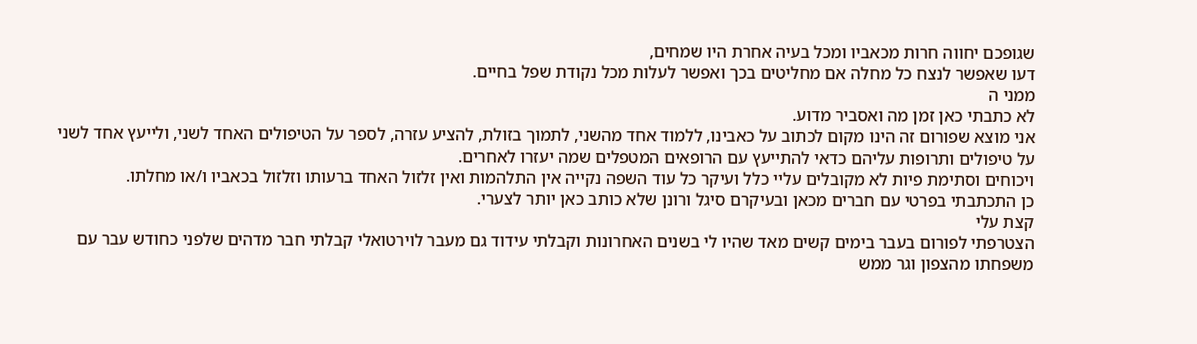שגופכם יחווה חרות מכאביו ומכל בעיה אחרת היו שמחים,
דעו שאפשר לנצח כל מחלה אם מחליטים בכך ואפשר לעלות מכל נקודת שפל בחיים.
ממני ה
לא כתבתי כאן זמן מה ואסביר מדוע.
אני מוצא שפורום זה הינו מקום לכתוב על כאבינו, ללמוד אחד מהשני, לתמוך בזולת, להציע עזרה, לספר על הטיפולים האחד לשני, ולייעץ אחד לשני על טיפולים ותרופות עליהם כדאי להתייעץ עם הרופאים המטפלים שמה יעזרו לאחרים.
ויכוחים וסתימת פיות לא מקובלים עליי כלל ועיקר כל עוד השפה נקייה אין התלהמות ואין זלזול האחד ברעותו וזלזול בכאביו ו/או מחלתו.
כן התכתבתי בפרטי עם חברים מכאן ובעיקרם סיגל ורונן שלא כותב כאן יותר לצערי.
קצת עלי
הצטרפתי לפורום בעבר בימים קשים מאד שהיו לי בשנים האחרונות וקבלתי עידוד גם מעבר לוירטואלי קבלתי חבר מדהים שלפני כחודש עבר עם משפחתו מהצפון וגר ממש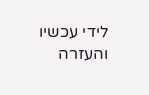לידי עכשיו והעזרה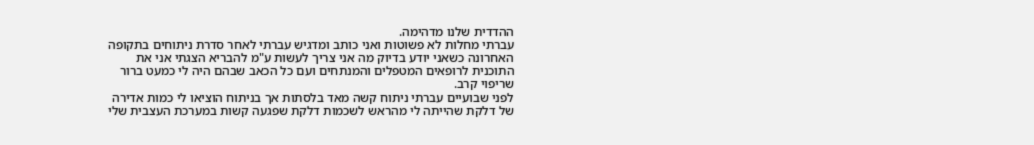ההדדית שלנו מדהימה.
עברתי מחלות לא פשוטות ואני כותב ומדגיש עברתי לאחר סדרת ניתוחים בתקופה האחרונה כשאני יודע בדיוק מה אני צריך לעשות ע"מ להבריא הצגתי אני את התוכנית לרופאים המטפלים והמנתחים ועם כל הכאב שבהם היה לי כמעט ברור שריפוי קרב.
לפני שבועיים עברתי ניתוח קשה מאד בלסתות אך בניתוח הוציאו לי כמות אדירה של דלקת שהייתה לי מהראש לשכמות דלקת שפגעה קשות במערכת העצבית שלי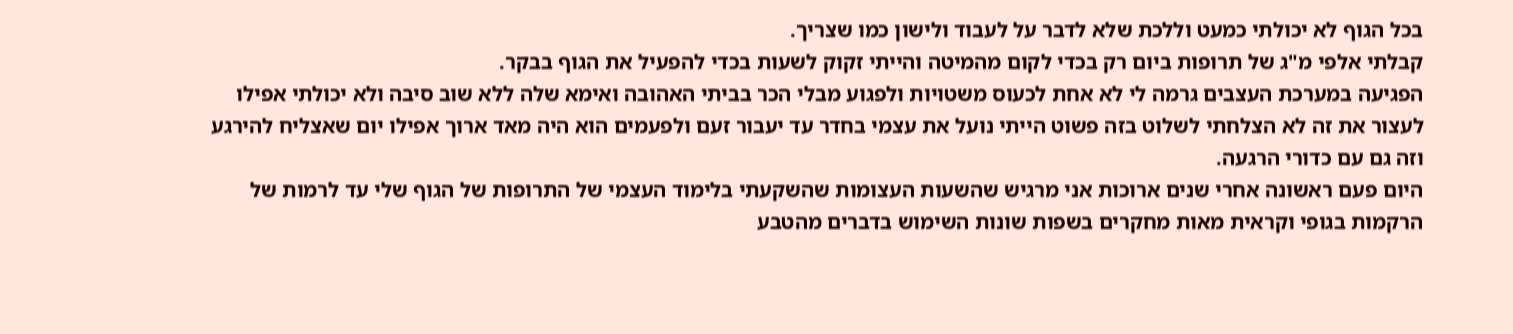בכל הגוף לא יכולתי כמעט וללכת שלא לדבר על לעבוד ולישון כמו שצריך.
קבלתי אלפי מ"ג של תרופות ביום רק בכדי לקום מהמיטה והייתי זקוק לשעות בכדי להפעיל את הגוף בבקר.
הפגיעה במערכת העצבים גרמה לי לא אחת לכעוס משטויות ולפגוע מבלי הכר בביתי האהובה ואימא שלה ללא שוב סיבה ולא יכולתי אפילו לעצור את זה לא הצלחתי לשלוט בזה פשוט הייתי נועל את עצמי בחדר עד יעבור זעם ולפעמים הוא היה מאד ארוך אפילו יום שאצליח להירגע וזה גם עם כדורי הרגעה.
היום פעם ראשונה אחרי שנים ארוכות אני מרגיש שהשעות העצומות שהשקעתי בלימוד העצמי של התרופות של הגוף שלי עד לרמות של הרקמות בגופי וקראית מאות מחקרים בשפות שונות השימוש בדברים מהטבע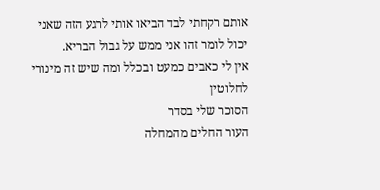אותם רקחתי לבד הביאו אותי לרגע הזה שאני יכול לומר זהו אני ממש על גבול הבריא.
אין לי כאבים כמעט ובכלל ומה שיש זה מינורי לחלוטין
הסוכר שלי בסדר
העור החלים מהמחלה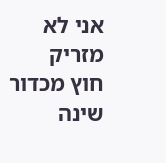אני לא מזריק
חוץ מכדור שינה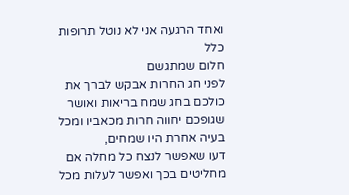ואחד הרגעה אני לא נוטל תרופות כלל
חלום שמתגשם
לפני חג החרות אבקש לברך את כולכם בחג שמח בריאות ואושר שגופכם יחווה חרות מכאביו ומכל בעיה אחרת היו שמחים,
דעו שאפשר לנצח כל מחלה אם מחליטים בכך ואפשר לעלות מכל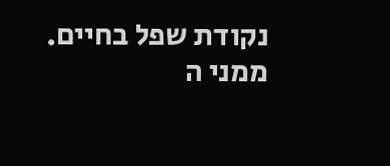נקודת שפל בחיים.
ממני ה